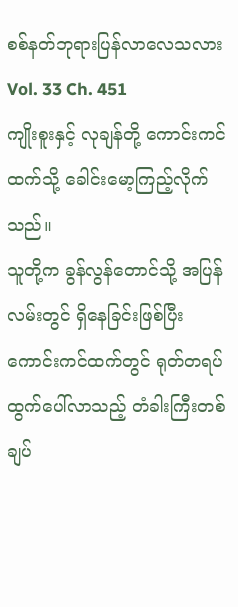စစ်နတ်ဘုရားပြန်လာလေသလား
Vol. 33 Ch. 451
ကျိုးစူးနှင့် လုချန်တို့ ကောင်းကင်ထက်သို့ ခေါင်းမော့ကြည့်လိုက်သည်။
သူတို့က ခွန်လွန်တောင်သို့ အပြန်လမ်းတွင် ရှိနေခြင်းဖြစ်ပြီး ကောင်းကင်ထက်တွင် ရုတ်တရပ်ထွက်ပေါ်လာသည့် တံခါးကြီးတစ်ချပ်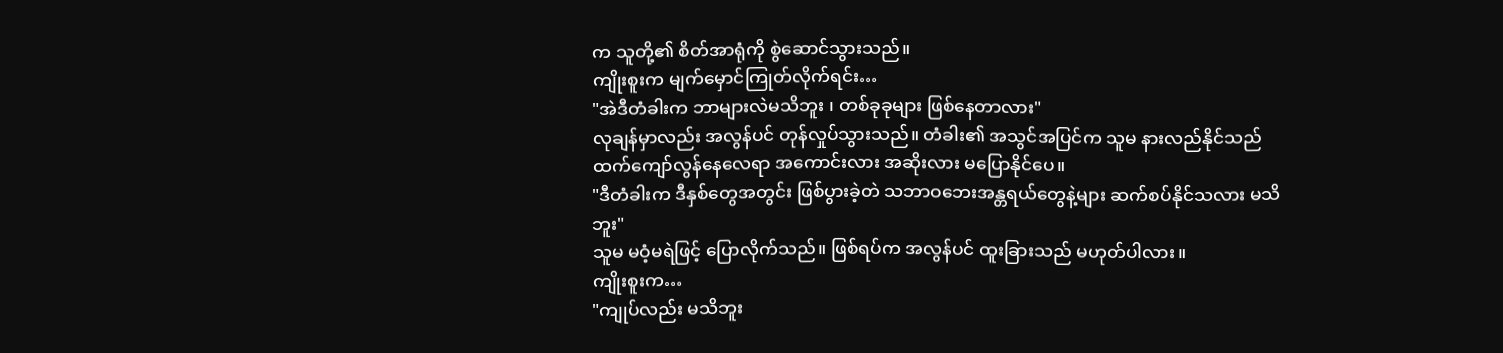က သူတို့၏ စိတ်အာရုံကို စွဲဆောင်သွားသည်။
ကျိုးစူးက မျက်မှောင်ကြုတ်လိုက်ရင်း…
"အဲဒီတံခါးက ဘာများလဲမသိဘူး ၊ တစ်ခုခုများ ဖြစ်နေတာလား"
လုချန်မှာလည်း အလွန်ပင် တုန်လှုပ်သွားသည်။ တံခါး၏ အသွင်အပြင်က သူမ နားလည်နိုင်သည်ထက်ကျော်လွန်နေလေရာ အကောင်းလား အဆိုးလား မပြောနိုင်ပေ။
"ဒီတံခါးက ဒီနှစ်တွေအတွင်း ဖြစ်ပွားခဲ့တဲ သဘာဝဘေးအန္တရယ်တွေနဲ့များ ဆက်စပ်နိုင်သလား မသိဘူး"
သူမ မဝံ့မရဲဖြင့် ပြောလိုက်သည်။ ဖြစ်ရပ်က အလွန်ပင် ထူးခြားသည် မဟုတ်ပါလား။
ကျိုးစူးက…
"ကျုပ်လည်း မသိဘူး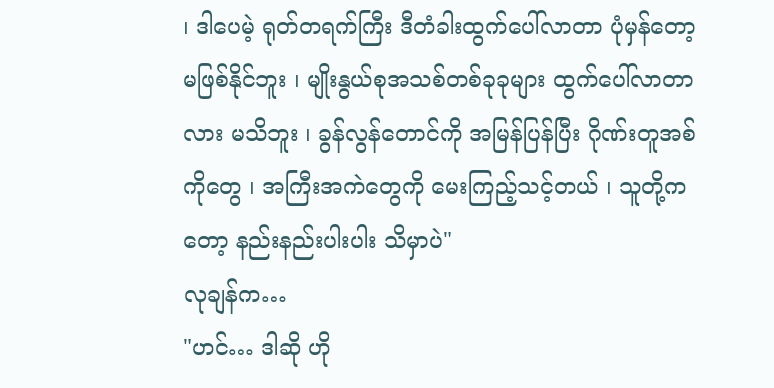၊ ဒါပေမဲ့ ရုတ်တရက်ကြီး ဒီတံခါးထွက်ပေါ်လာတာ ပုံမှန်တော့ မဖြစ်နိုင်ဘူး ၊ မျိုးနွယ်စုအသစ်တစ်ခုခုများ ထွက်ပေါ်လာတာလား မသိဘူး ၊ ခွန်လွန်တောင်ကို အမြန်ပြန်ပြီး ဂိုဏ်းတူအစ်ကိုတွေ ၊ အကြီးအကဲတွေကို မေးကြည့်သင့်တယ် ၊ သူတို့ကတော့ နည်းနည်းပါးပါး သိမှာပဲ"
လုချန်က…
"ဟင်… ဒါဆို ဟို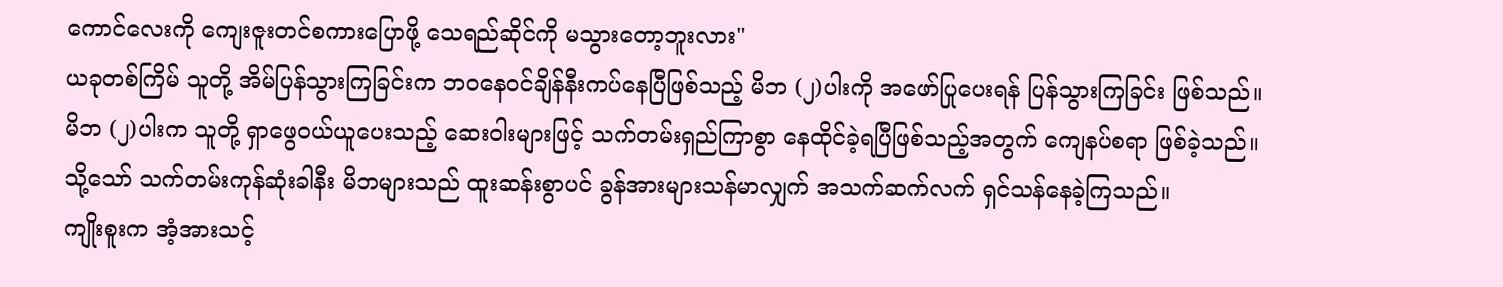ကောင်လေးကို ကျေးဇူးတင်စကားပြောဖို့ သေရည်ဆိုင်ကို မသွားတော့ဘူးလား"
ယခုတစ်ကြိမ် သူတို့ အိမ်ပြန်သွားကြခြင်းက ဘဝနေဝင်ချိန်နီးကပ်နေပြီဖြစ်သည့် မိဘ (၂)ပါးကို အဖော်ပြုပေးရန် ပြန်သွားကြခြင်း ဖြစ်သည်။
မိဘ (၂)ပါးက သူတို့ ရှာဖွေဝယ်ယူပေးသည့် ဆေးဝါးများဖြင့် သက်တမ်းရှည်ကြာစွာ နေထိုင်ခဲ့ရပြီဖြစ်သည့်အတွက် ကျေနပ်စရာ ဖြစ်ခဲ့သည်။
သို့သော် သက်တမ်းကုန်ဆုံးခါနီး မိဘများသည် ထူးဆန်းစွာပင် ခွန်အားများသန်မာလျှက် အသက်ဆက်လက် ရှင်သန်နေခဲ့ကြသည်။
ကျိုးစူးက အံ့အားသင့်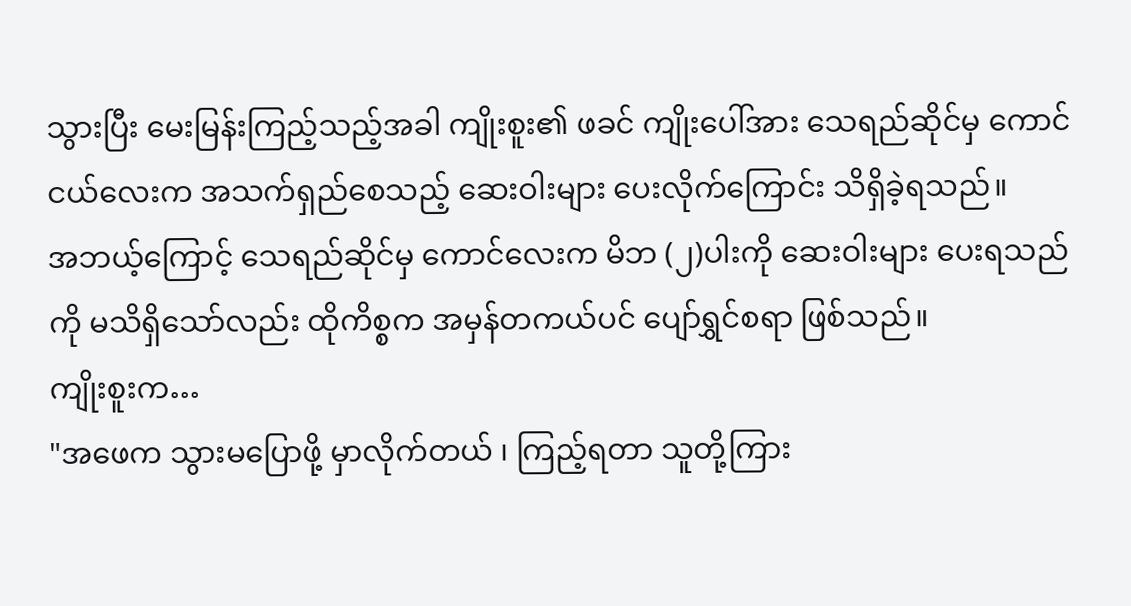သွားပြီး မေးမြန်းကြည့်သည့်အခါ ကျိုးစူး၏ ဖခင် ကျိုးပေါ်အား သေရည်ဆိုင်မှ ကောင်ငယ်လေးက အသက်ရှည်စေသည့် ဆေးဝါးများ ပေးလိုက်ကြောင်း သိရှိခဲ့ရသည်။
အဘယ့်ကြောင့် သေရည်ဆိုင်မှ ကောင်လေးက မိဘ (၂)ပါးကို ဆေးဝါးများ ပေးရသည်ကို မသိရှိသော်လည်း ထိုကိစ္စက အမှန်တကယ်ပင် ပျော်ရွှင်စရာ ဖြစ်သည်။
ကျိုးစူးက…
"အဖေက သွားမပြောဖို့ မှာလိုက်တယ် ၊ ကြည့်ရတာ သူတို့ကြား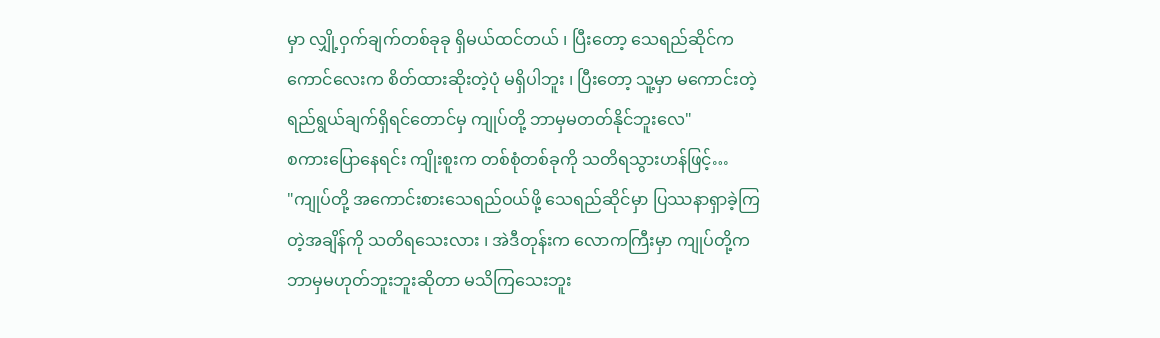မှာ လျှို့ဝှက်ချက်တစ်ခုခု ရှိမယ်ထင်တယ် ၊ ပြီးတော့ သေရည်ဆိုင်က ကောင်လေးက စိတ်ထားဆိုးတဲ့ပုံ မရှိပါဘူး ၊ ပြီးတော့ သူ့မှာ မကောင်းတဲ့ရည်ရွယ်ချက်ရှိရင်တောင်မှ ကျုပ်တို့ ဘာမှမတတ်နိုင်ဘူးလေ"
စကားပြောနေရင်း ကျိုးစူးက တစ်စုံတစ်ခုကို သတိရသွားဟန်ဖြင့်…
"ကျုပ်တို့ အကောင်းစားသေရည်ဝယ်ဖို့ သေရည်ဆိုင်မှာ ပြဿနာရှာခဲ့ကြတဲ့အချိန်ကို သတိရသေးလား ၊ အဲဒီတုန်းက လောကကြီးမှာ ကျုပ်တို့က ဘာမှမဟုတ်ဘူးဘူးဆိုတာ မသိကြသေးဘူး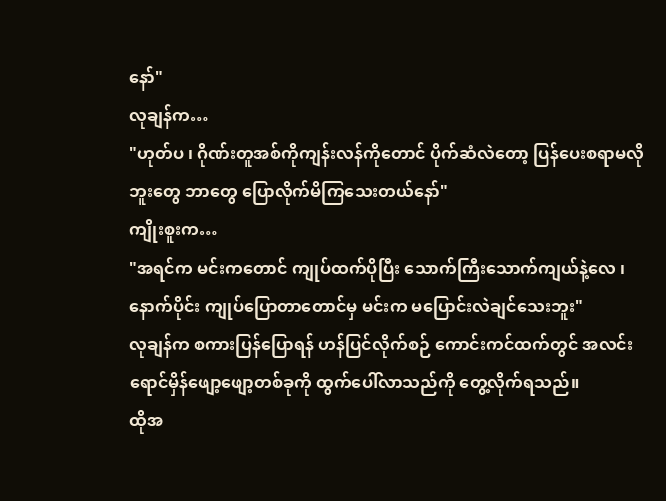နော်"
လုချန်က…
"ဟုတ်ပ ၊ ဂိုဏ်းတူအစ်ကိုကျန်းလန်ကိုတောင် ပိုက်ဆံလဲတော့ ပြန်ပေးစရာမလိုဘူးတွေ ဘာတွေ ပြောလိုက်မိကြသေးတယ်နော်"
ကျိုးစူးက…
"အရင်က မင်းကတောင် ကျုပ်ထက်ပိုပြီး သောက်ကြီးသောက်ကျယ်နဲ့လေ ၊ နောက်ပိုင်း ကျုပ်ပြောတာတောင်မှ မင်းက မပြောင်းလဲချင်သေးဘူး"
လုချန်က စကားပြန်ပြောရန် ဟန်ပြင်လိုက်စဉ် ကောင်းကင်ထက်တွင် အလင်းရောင်မှိန်ဖျော့ဖျော့တစ်ခုကို ထွက်ပေါ်လာသည်ကို တွေ့လိုက်ရသည်။
ထိုအ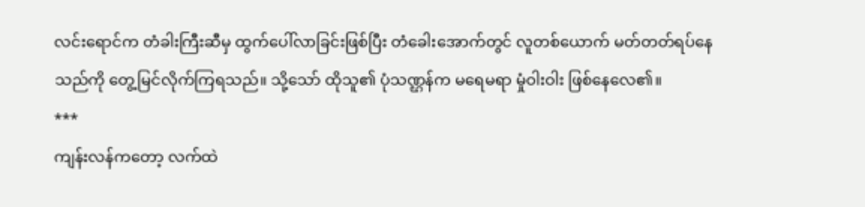လင်းရောင်က တံခါးကြီးဆီမှ ထွက်ပေါ်လာခြင်းဖြစ်ပြီး တံခေါးအောက်တွင် လူတစ်ယောက် မတ်တတ်ရပ်နေသည်ကို တွေ့မြင်လိုက်ကြရသည်။ သို့သော် ထိုသူ၏ ပုံသဏ္ဌန်က မရေမရာ မှုံဝါးဝါး ဖြစ်နေလေ၏။
***
ကျန်းလန်ကတော့ လက်ထဲ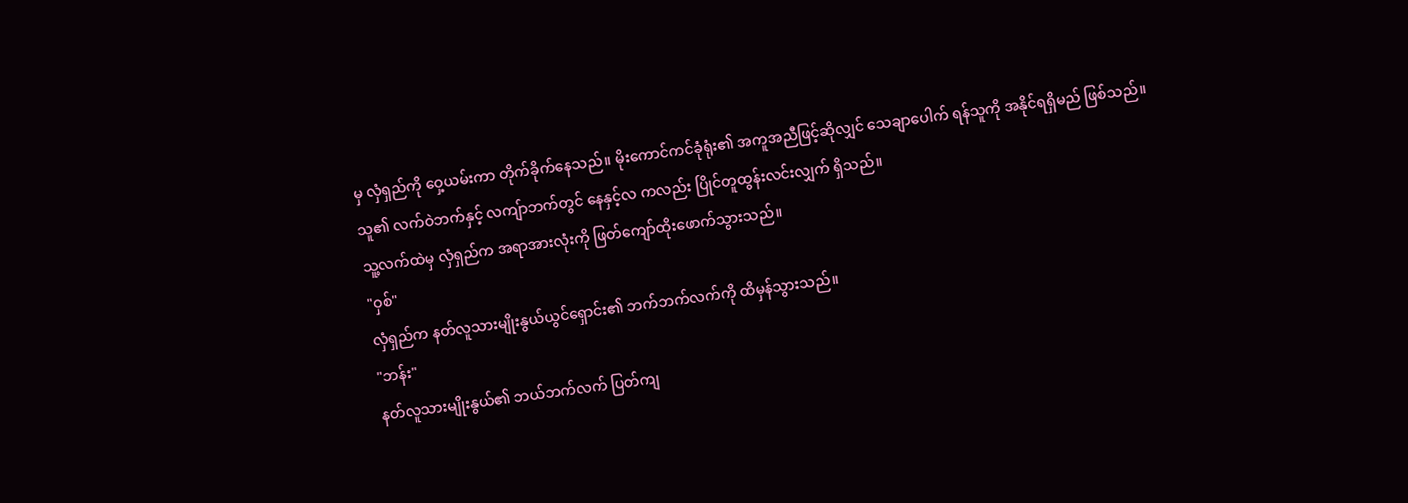မှ လှံရှည်ကို ဝှေ့ယမ်းကာ တိုက်ခိုက်နေသည်။ မိုးကောင်ကင်ခုံရုံး၏ အကူအညီဖြင့်ဆိုလျှင် သေချာပေါက် ရန်သူကို အနိုင်ရရှိမည် ဖြစ်သည်။
သူ၏ လက်ဝဲဘက်နှင့် လကျ်ာဘက်တွင် နေနှင့်လ ကလည်း ပြိုင်တူထွန်းလင်းလျှက် ရှိသည်။
သူ့လက်ထဲမှ လှံရှည်က အရာအားလုံးကို ဖြတ်ကျော်ထိုးဖောက်သွားသည်။
"ဝှစ်"
လှံရှည်က နတ်လူသားမျိုးနွယ်ယွင်ရှောင်း၏ ဘက်ဘက်လက်ကို ထိမှန်သွားသည်။
"ဘန်း"
နတ်လူသားမျိုးနွယ်၏ ဘယ်ဘက်လက် ပြတ်ကျ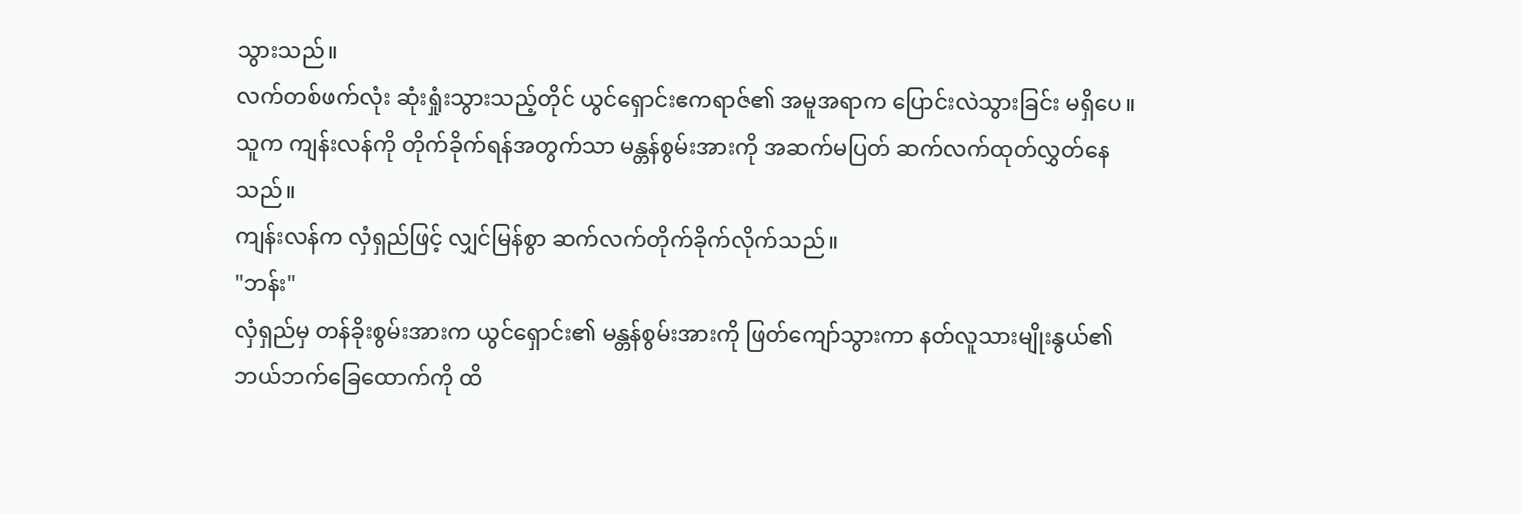သွားသည်။
လက်တစ်ဖက်လုံး ဆုံးရှုံးသွားသည့်တိုင် ယွင်ရှောင်းဧကရာဇ်၏ အမူအရာက ပြောင်းလဲသွားခြင်း မရှိပေ။ သူက ကျန်းလန်ကို တိုက်ခိုက်ရန်အတွက်သာ မန္တန်စွမ်းအားကို အဆက်မပြတ် ဆက်လက်ထုတ်လွှတ်နေသည်။
ကျန်းလန်က လှံရှည်ဖြင့် လျှင်မြန်စွာ ဆက်လက်တိုက်ခိုက်လိုက်သည်။
"ဘန်း"
လှံရှည်မှ တန်ခိုးစွမ်းအားက ယွင်ရှောင်း၏ မန္တန်စွမ်းအားကို ဖြတ်ကျော်သွားကာ နတ်လူသားမျိုးနွယ်၏ ဘယ်ဘက်ခြေထောက်ကို ထိ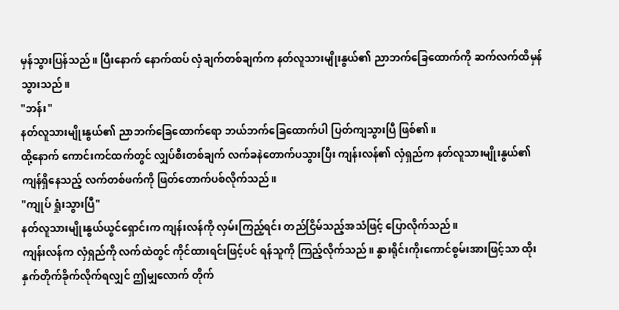မှန်သွားပြန်သည်။ ပြီးနောက် နောက်ထပ် လှံချက်တစ်ချက်က နတ်လူသားမျိုးနွယ်၏ ညာဘက်ခြေထောက်ကို ဆက်လက်ထိမှန်သွားသည်။
"ဘန်း"
နတ်လူသားမျိုးနွယ်၏ ညာဘက်ခြေထောက်ရော ဘယ်ဘက်ခြေထောက်ပါ ပြတ်ကျသွားပြီ ဖြစ်၏။
ထို့နောက် ကောင်းကင်ထက်တွင် လျှပ်စီးတစ်ချက် လက်ခနဲတောက်ပသွားပြီး ကျန်းလန်၏ လှံရှည်က နတ်လူသားမျိုးနွယ်၏ ကျန်ရှိနေသည့် လက်တစ်ဖက်ကို ဖြတ်တောက်ပစ်လိုက်သည်။
"ကျုပ် ရှုံးသွားပြီ"
နတ်လူသားမျိုးနွယ်ယွင်ရှောင်းက ကျန်းလန်ကို လှမ်းကြည့်ရင်း တည်ငြိမ်သည့်အသံဖြင့် ပြောလိုက်သည်။
ကျန်းလန်က လှံရှည်ကို လက်ထဲတွင် ကိုင်ထားရင်းဖြင့်ပင် ရန်သူကို ကြည့်လိုက်သည်။ နွားရိုင်းကိုးကောင်စွမ်းအားဖြင့်သာ ထိုးနှက်တိုက်ခိုက်လိုက်ရလျှင် ဤမျှလောက် တိုက်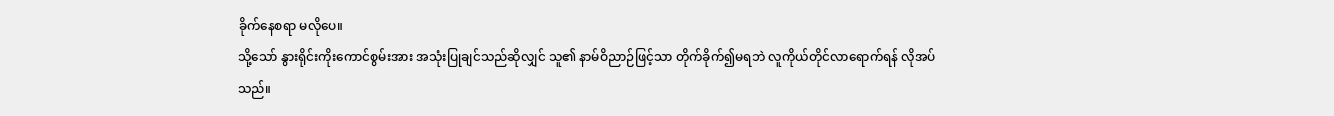ခိုက်နေစရာ မလိုပေ။
သို့သော် နွားရိုင်းကိုးကောင်စွမ်းအား အသုံးပြုချင်သည်ဆိုလျှင် သူ၏ နာမ်ဝိညာဉ်ဖြင့်သာ တိုက်ခိုက်၍မရဘဲ လူကိုယ်တိုင်လာရောက်ရန် လိုအပ်သည်။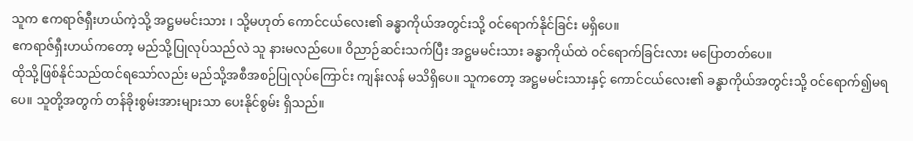သူက ဧကရာဇ်ရှီးဟယ်ကဲ့သို့ အဋ္ဌမမင်းသား ၊ သို့မဟုတ် ကောင်ငယ်လေး၏ ခန္ဓာကိုယ်အတွင်းသို့ ဝင်ရောက်နိုင်ခြင်း မရှိပေ။
ဧကရာဇ်ရှီးဟယ်ကတော့ မည်သို့ပြုလုပ်သည်လဲ သူ နားမလည်ပေ။ ဝိညာဉ်ဆင်းသက်ပြီး အဋ္ဌမမင်းသား ခန္ဓာကိုယ်ထဲ ဝင်ရောက်ခြင်းလား မပြောတတ်ပေ။
ထိုသို့ဖြစ်နိုင်သည်ထင်ရသော်လည်း မည်သို့အစီအစဉ်ပြုလုပ်ကြောင်း ကျန်းလန် မသိရှိပေ။ သူကတော့ အဋ္ဌမမင်းသားနှင့် ကောင်ငယ်လေး၏ ခန္ဓာကိုယ်အတွင်းသို့ ဝင်ရောက်၍မရပေ။ သူတို့အတွက် တန်ခိုးစွမ်းအားများသာ ပေးနိုင်စွမ်း ရှိသည်။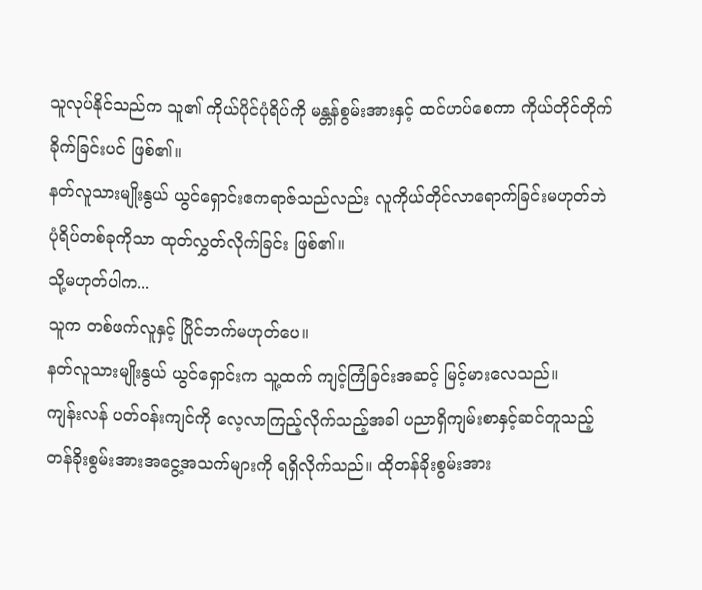သူလုပ်နိုင်သည်က သူ၏ ကိုယ်ပိုင်ပုံရိပ်ကို မန္တန်စွမ်းအားနှင့် ထင်ဟပ်စေကာ ကိုယ်တိုင်တိုက်ခိုက်ခြင်းပင် ဖြစ်၏။
နတ်လူသားမျိုးနွယ် ယွင်ရှောင်းဧကရာဇ်သည်လည်း လူကိုယ်တိုင်လာရောက်ခြင်းမဟုတ်ဘဲ ပုံရိပ်တစ်ခုကိုသာ ထုတ်လွှတ်လိုက်ခြင်း ဖြစ်၏။
သို့မဟုတ်ပါက...
သူက တစ်ဖက်လူနှင့် ပြိုင်ဘက်မဟုတ်ပေ။
နတ်လူသားမျိုးနွယ် ယွင်ရှောင်းက သူ့ထက် ကျင့်ကြံခြင်းအဆင့် မြင့်မားလေသည်။
ကျန်းလန် ပတ်ဝန်းကျင်ကို လေ့လာကြည့်လိုက်သည့်အခါ ပညာရှိကျမ်းစာနှင့်ဆင်တူသည့် တန်ခိုးစွမ်းအားအငွေ့အသက်များကို ရရှိလိုက်သည်။ ထိုတန်ခိုးစွမ်းအား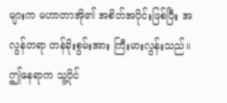များက မဟာတာအို၏ အစိတ်အပိုင်းဖြစ်ပြီး အလွန်တရာ တန်ခိုးစွမ်းအား ကြီးမားလွန်းသည်။
ဤနေရာက သူ့ပိုင်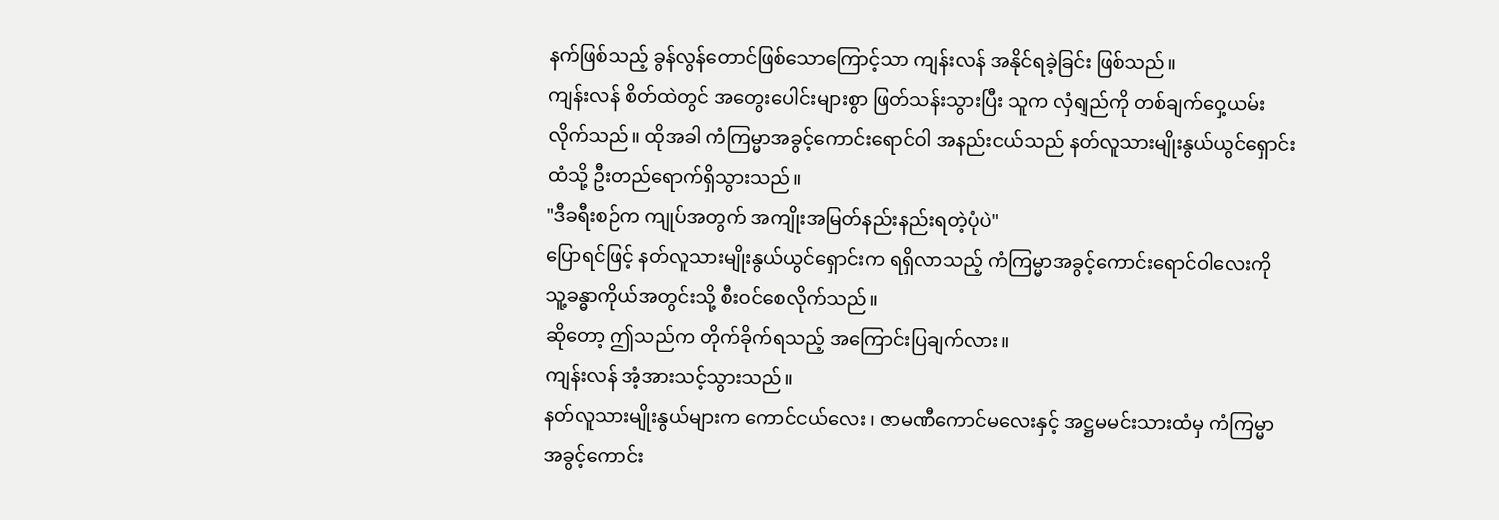နက်ဖြစ်သည့် ခွန်လွန်တောင်ဖြစ်သောကြောင့်သာ ကျန်းလန် အနိုင်ရခဲ့ခြင်း ဖြစ်သည်။
ကျန်းလန် စိတ်ထဲတွင် အတွေးပေါင်းများစွာ ဖြတ်သန်းသွားပြီး သူက လှံရျည်ကို တစ်ချက်ဝှေ့ယမ်းလိုက်သည်။ ထိုအခါ ကံကြမ္မာအခွင့်ကောင်းရောင်ဝါ အနည်းငယ်သည် နတ်လူသားမျိုးနွယ်ယွင်ရှောင်းထံသို့ ဦးတည်ရောက်ရှိသွားသည်။
"ဒီခရီးစဉ်က ကျုပ်အတွက် အကျိုးအမြတ်နည်းနည်းရတဲ့ပုံပဲ"
ပြောရင်ဖြင့် နတ်လူသားမျိုးနွယ်ယွင်ရှောင်းက ရရှိလာသည့် ကံကြမ္မာအခွင့်ကောင်းရောင်ဝါလေးကို သူ့ခန္ဓာကိုယ်အတွင်းသို့ စီးဝင်စေလိုက်သည်။
ဆိုတော့ ဤသည်က တိုက်ခိုက်ရသည့် အကြောင်းပြချက်လား။
ကျန်းလန် အံ့အားသင့်သွားသည်။
နတ်လူသားမျိုးနွယ်များက ကောင်ငယ်လေး ၊ ဇာမဏီကောင်မလေးနှင့် အဋ္ဌမမင်းသားထံမှ ကံကြမ္မာအခွင့်ကောင်း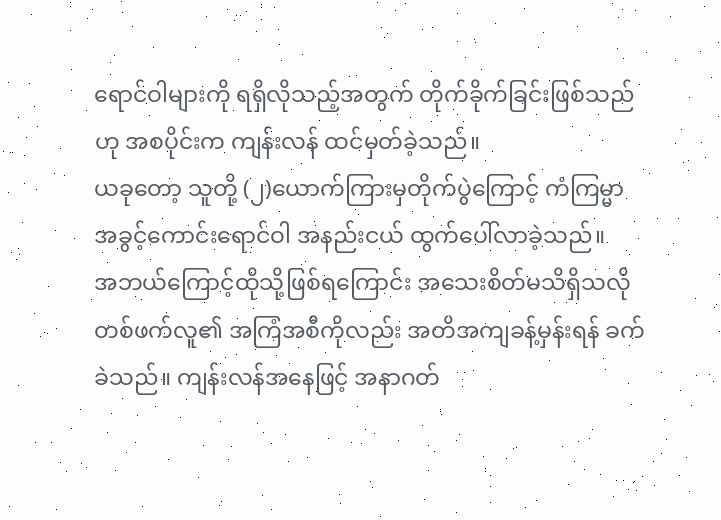ရောင်ဝါများကို ရရှိလိုသည့်အတွက် တိုက်ခိုက်ခြင်းဖြစ်သည်ဟု အစပိုင်းက ကျန်းလန် ထင်မှတ်ခဲ့သည်။
ယခုတော့ သူတို့ (၂)ယောက်ကြားမှတိုက်ပွဲကြောင့် ကံကြမ္မာအခွင့်ကောင်းရောင်ဝါ အနည်းငယ် ထွက်ပေါ်လာခဲ့သည်။
အဘယ်ကြောင့်ထိုသို့ဖြစ်ရကြောင်း အသေးစိတ်မသိရှိသလို တစ်ဖက်လူ၏ အကြံအစီကိုလည်း အတိအကျခန့်မှန်းရန် ခက်ခဲသည်။ ကျန်းလန်အနေဖြင့် အနာဂတ်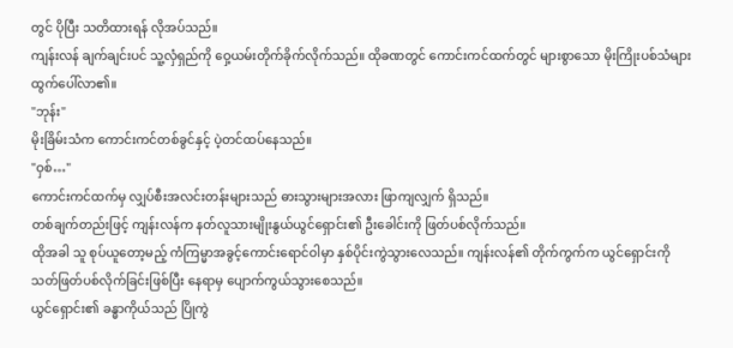တွင် ပိုပြီး သတိထားရန် လိုအပ်သည်။
ကျန်းလန် ချက်ချင်းပင် သူ့လှံရှည်ကို ဝှေ့ယမ်းတိုက်ခိုက်လိုက်သည်။ ထိုခဏတွင် ကောင်းကင်ထက်တွင် များစွာသော မိုးကြိုးပစ်သံများ ထွက်ပေါ်လာ၏။
"ဘုန်း"
မိုးခြိမ်းသံက ကောင်းကင်တစ်ခွင်နှင့် ပဲ့တင်ထပ်နေသည်။
"ဝှစ်…"
ကောင်းကင်ထက်မှ လျှပ်စီးအလင်းတန်းများသည် ဓားသွားများအလား ဖြာကျလျှက် ရှိသည်။
တစ်ချက်တည်းဖြင့် ကျန်းလန်က နတ်လူသားမျိုးနွယ်ယွင်ရှောင်း၏ ဦးခေါင်းကို ဖြတ်ပစ်လိုက်သည်။
ထိုအခါ သူ စုပ်ယူတော့မည့် ကံကြမ္မာအခွင့်ကောင်းရောင်ဝါမှာ နှစ်ပိုင်းကွဲသွားလေသည်။ ကျန်းလန်၏ တိုက်ကွက်က ယွင်ရှောင်းကို သတ်ဖြတ်ပစ်လိုက်ခြင်းဖြစ်ပြီး နေရာမှ ပျောက်ကွယ်သွားစေသည်။
ယွင်ရှောင်း၏ ခန္ဓာကိုယ်သည် ပြိုကွဲ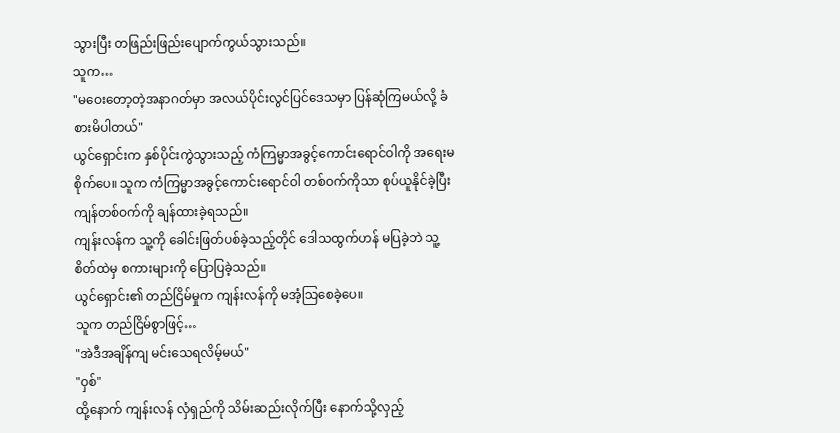သွားပြီး တဖြည်းဖြည်းပျောက်ကွယ်သွားသည်။
သူက…
"မဝေးတော့တဲ့အနာဂတ်မှာ အလယ်ပိုင်းလွင်ပြင်ဒေသမှာ ပြန်ဆုံကြမယ်လို့ ခံစားမိပါတယ်"
ယွင်ရှောင်းက နှစ်ပိုင်းကွဲသွားသည့် ကံကြမ္မာအခွင့်ကောင်းရောင်ဝါကို အရေးမစိုက်ပေ။ သူက ကံကြမ္မာအခွင့်ကောင်းရောင်ဝါ တစ်ဝက်ကိုသာ စုပ်ယူနိုင်ခဲ့ပြီး ကျန်တစ်ဝက်ကို ချန်ထားခဲ့ရသည်။
ကျန်းလန်က သူ့ကို ခေါင်းဖြတ်ပစ်ခဲ့သည့်တိုင် ဒေါသထွက်ဟန် မပြခဲ့ဘဲ သူ့စိတ်ထဲမှ စကားများကို ပြောပြခဲ့သည်။
ယွင်ရှောင်း၏ တည်ငြိမ်မှုက ကျန်းလန်ကို မအံ့သြစေခဲ့ပေ။
သူက တည်ငြိမ်စွာဖြင့်…
"အဲဒီအချိန်ကျ မင်းသေရလိမ့်မယ်"
"ဝှစ်"
ထို့နောက် ကျန်းလန် လှံရှည်ကို သိမ်းဆည်းလိုက်ပြီး နောက်သို့လှည့်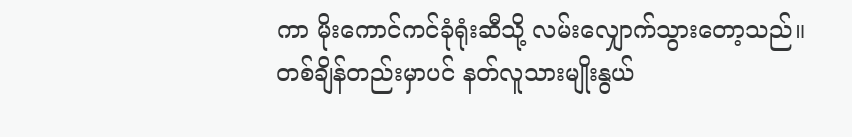ကာ မိုးကောင်ကင်ခုံရုံးဆီသို့ လမ်းလျှောက်သွားတော့သည်။
တစ်ချိန်တည်းမှာပင် နတ်လူသားမျိုးနွယ်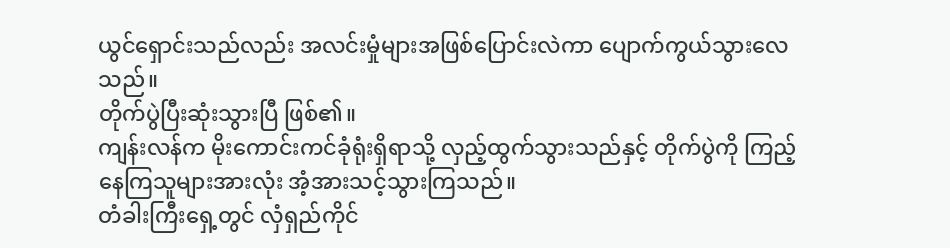ယွင်ရှောင်းသည်လည်း အလင်းမှုံများအဖြစ်ပြောင်းလဲကာ ပျောက်ကွယ်သွားလေသည်။
တိုက်ပွဲပြီးဆုံးသွားပြီ ဖြစ်၏။
ကျန်းလန်က မိုးကောင်းကင်ခုံရုံးရှိရာသို့ လှည့်ထွက်သွားသည်နှင့် တိုက်ပွဲကို ကြည့်နေကြသူများအားလုံး အံ့အားသင့်သွားကြသည်။
တံခါးကြီးရှေ့တွင် လှံရှည်ကိုင်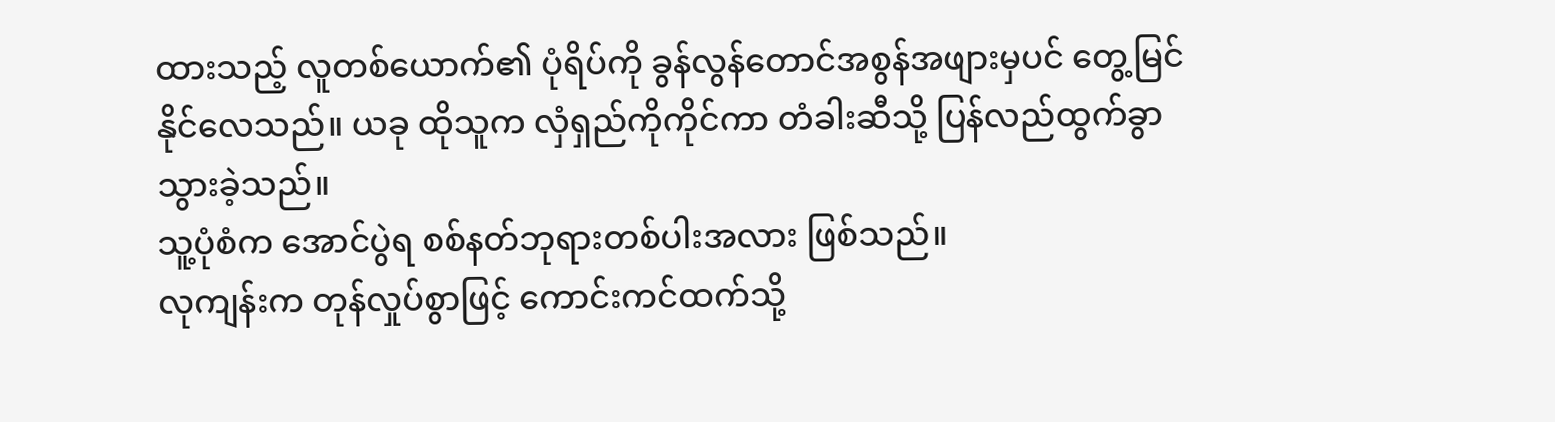ထားသည့် လူတစ်ယောက်၏ ပုံရိပ်ကို ခွန်လွန်တောင်အစွန်အဖျားမှပင် တွေ့မြင်နိုင်လေသည်။ ယခု ထိုသူက လှံရှည်ကိုကိုင်ကာ တံခါးဆီသို့ ပြန်လည်ထွက်ခွာသွားခဲ့သည်။
သူ့ပုံစံက အောင်ပွဲရ စစ်နတ်ဘုရားတစ်ပါးအလား ဖြစ်သည်။
လုကျန်းက တုန်လှုပ်စွာဖြင့် ကောင်းကင်ထက်သို့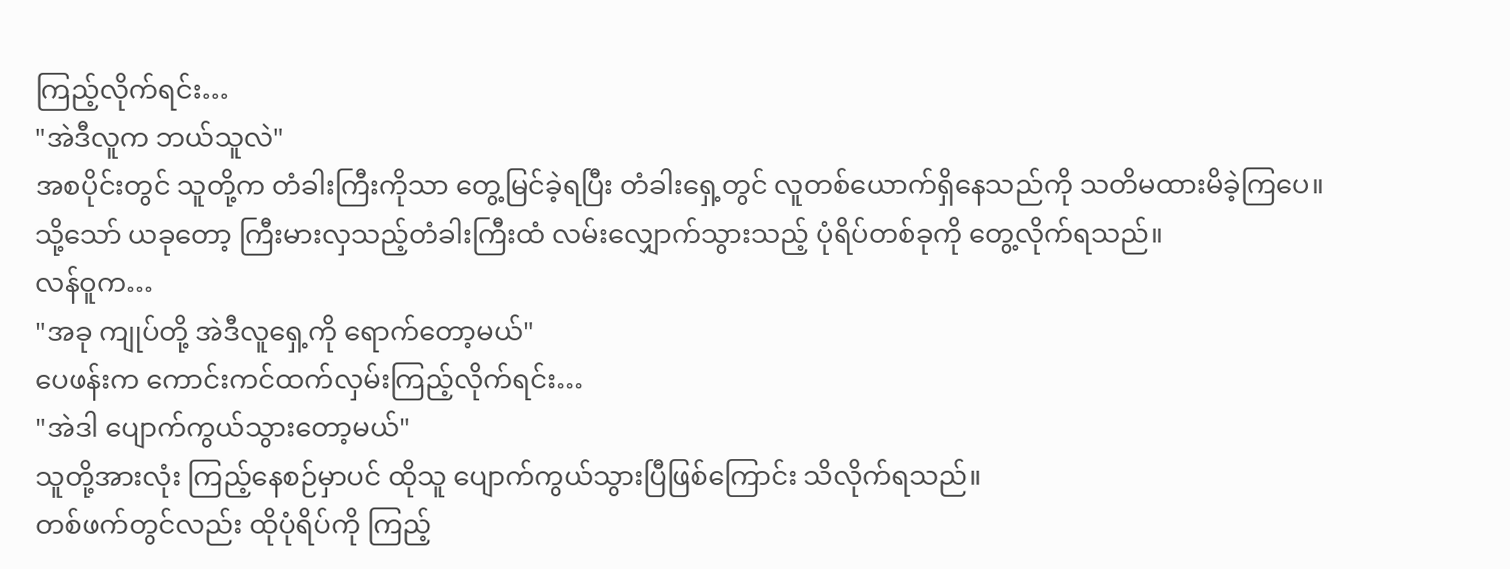ကြည့်လိုက်ရင်း…
"အဲဒီလူက ဘယ်သူလဲ"
အစပိုင်းတွင် သူတို့က တံခါးကြီးကိုသာ တွေ့မြင်ခဲ့ရပြီး တံခါးရှေ့တွင် လူတစ်ယောက်ရှိနေသည်ကို သတိမထားမိခဲ့ကြပေ။
သို့သော် ယခုတော့ ကြီးမားလှသည့်တံခါးကြီးထံ လမ်းလျှောက်သွားသည့် ပုံရိပ်တစ်ခုကို တွေ့လိုက်ရသည်။
လန်ဝူက…
"အခု ကျုပ်တို့ အဲဒီလူရှေ့ကို ရောက်တော့မယ်"
ပေဖန်းက ကောင်းကင်ထက်လှမ်းကြည့်လိုက်ရင်း…
"အဲဒါ ပျောက်ကွယ်သွားတော့မယ်"
သူတို့အားလုံး ကြည့်နေစဉ်မှာပင် ထိုသူ ပျောက်ကွယ်သွားပြီဖြစ်ကြောင်း သိလိုက်ရသည်။
တစ်ဖက်တွင်လည်း ထိုပုံရိပ်ကို ကြည့်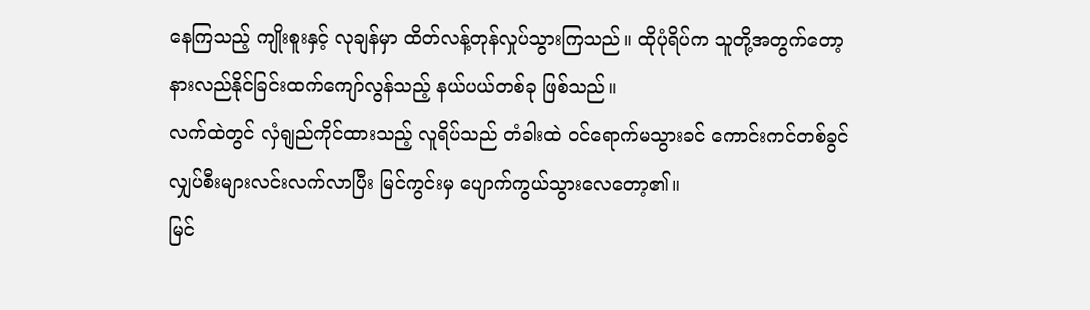နေကြသည့် ကျိုးစူးနှင့် လုချန်မှာ ထိတ်လန့်တုန်လှုပ်သွားကြသည်။ ထိုပုံရိပ်က သူတို့အတွက်တော့ နားလည်နိုင်ခြင်းထက်ကျော်လွန်သည့် နယ်ပယ်တစ်ခု ဖြစ်သည်။
လက်ထဲတွင် လှံရျည်ကိုင်ထားသည့် လူရိပ်သည် တံခါးထဲ ဝင်ရောက်မသွားခင် ကောင်းကင်တစ်ခွင် လျှပ်စီးများလင်းလက်လာပြီး မြင်ကွင်းမှ ပျောက်ကွယ်သွားလေတော့၏။
မြင်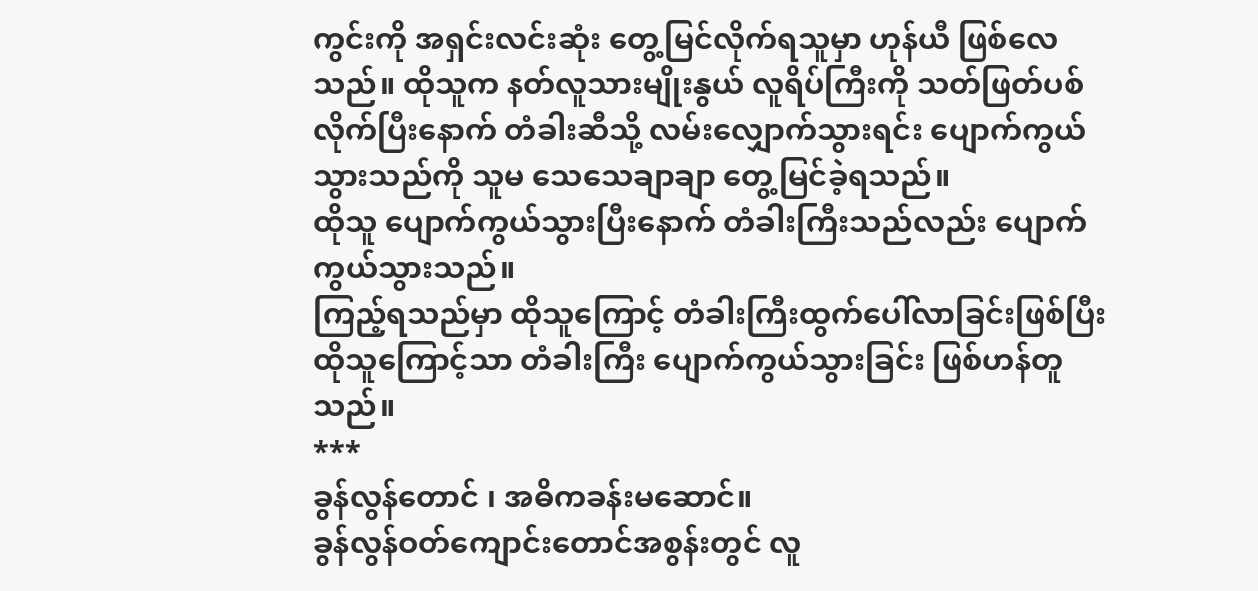ကွင်းကို အရှင်းလင်းဆုံး တွေ့မြင်လိုက်ရသူမှာ ဟုန်ယီ ဖြစ်လေသည်။ ထိုသူက နတ်လူသားမျိုးနွယ် လူရိပ်ကြီးကို သတ်ဖြတ်ပစ်လိုက်ပြီးနောက် တံခါးဆီသို့ လမ်းလျှောက်သွားရင်း ပျောက်ကွယ်သွားသည်ကို သူမ သေသေချာချာ တွေ့မြင်ခဲ့ရသည်။
ထိုသူ ပျောက်ကွယ်သွားပြီးနောက် တံခါးကြီးသည်လည်း ပျောက်ကွယ်သွားသည်။
ကြည့်ရသည်မှာ ထိုသူကြောင့် တံခါးကြီးထွက်ပေါ်လာခြင်းဖြစ်ပြီး ထိုသူကြောင့်သာ တံခါးကြီး ပျောက်ကွယ်သွားခြင်း ဖြစ်ဟန်တူသည်။
***
ခွန်လွန်တောင် ၊ အဓိကခန်းမဆောင်။
ခွန်လွန်ဝတ်ကျောင်းတောင်အစွန်းတွင် လူ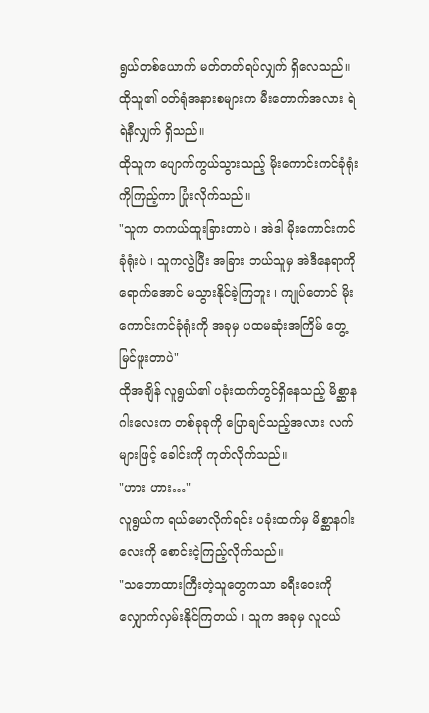ရွယ်တစ်ယောက် မတ်တတ်ရပ်လျှက် ရှိလေသည်။ ထိုသူ၏ ဝတ်ရုံအနားစများက မီးတောက်အလား ရဲရဲနီလျှက် ရှိသည်။
ထိုသူက ပျောက်ကွယ်သွားသည့် မိုးကောင်းကင်ခုံရုံးကိုကြည့်ကာ ပြုံးလိုက်သည်။
"သူက တကယ်ထူးခြားတာပဲ ၊ အဲဒါ မိုးကောင်းကင်ခုံရုံးပဲ ၊ သူကလွဲပြီး အခြား ဘယ်သူမှ အဲဒီနေရာကို ရောက်အောင် မသွားနိုင်ခဲ့ကြဘူး ၊ ကျုပ်တောင် မိုးကောင်းကင်ခုံရုံးကို အခုမှ ပထမဆုံးအကြိမ် တွေ့မြင်ဖူးတာပဲ"
ထိုအချိန် လူရွယ်၏ ပခုံးထက်တွင်ရှိနေသည့် မိစ္ဆာနဂါးလေးက တစ်ခုခုကို ပြောချင်သည့်အလား လက်များဖြင့် ခေါင်းကို ကုတ်လိုက်သည်။
"ဟား ဟား…"
လူရွယ်က ရယ်မောလိုက်ရင်း ပခုံးထက်မှ မိစ္ဆာနဂါးလေးကို စောင်းငဲ့ကြည့်လိုက်သည်။
"သဘောထားကြီးတဲ့သူတွေကသာ ခရီးဝေးကို လျှောက်လှမ်းနိုင်ကြတယ် ၊ သူက အခုမှ လူငယ်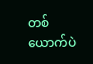တစ်ယောက်ပဲ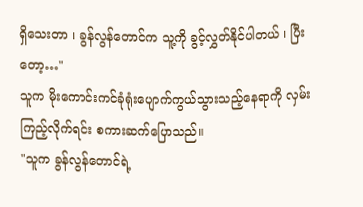ရှိသေးတာ ၊ ခွန်လွန်တောင်က သူ့ကို ခွင့်လွှတ်နိုင်ပါတယ် ၊ ပြီးတော့…"
သူက မိုးကောင်းကင်ခုံရုံးပျောက်ကွယ်သွားသည့်နေရာကို လှမ်းကြည့်လိုက်ရင်း စကားဆက်ပြောသည်။
"သူက ခွန်လွန်တောင်ရဲ့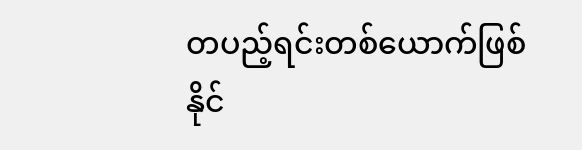တပည့်ရင်းတစ်ယောက်ဖြစ်နိုင်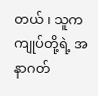တယ် ၊ သူက ကျုပ်တို့ရဲ့ အနာဂတ်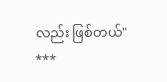လည်း ဖြစ်တယ်"
***